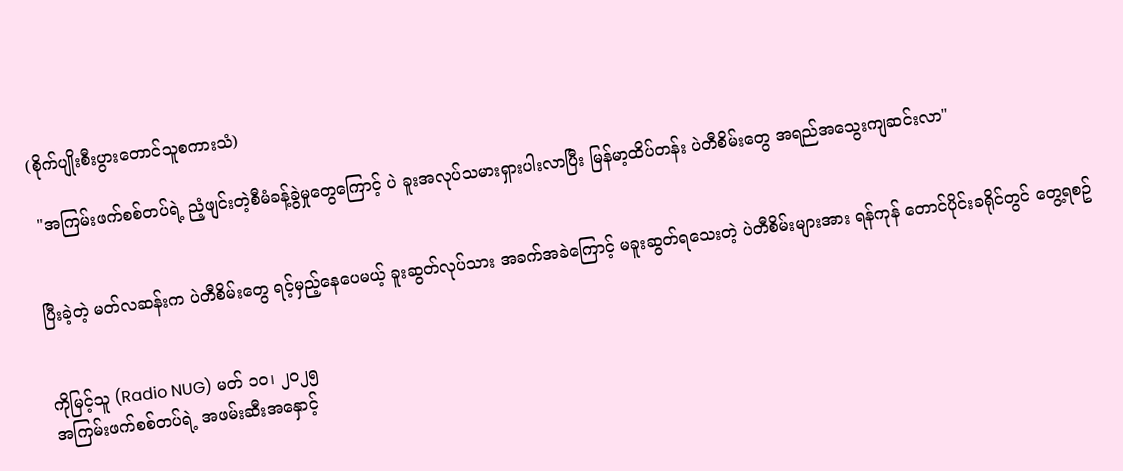(စိုက်ပျိုးစီးပွားတောင်သူစကားသံ)

 "အကြမ်းဖက်စစ်တပ်ရဲ့ ညံ့ဖျင်းတဲ့စီမံခန့်ခွဲမှုတွေကြောင့် ပဲ ခူးအလုပ်သမားရှားပါးလာပြီး မြန်မာ့ထိပ်တန်း ပဲတီစိမ်းတွေ အရည်အသွေးကျဆင်းလာ"


ပြီးခဲ့တဲ့ မတ်လဆန်းက ပဲတီစိမ်းတွေ ရင့်မှည့်နေပေမယ့် ခူးဆွတ်လုပ်သား အခက်အခဲကြောင့် မခူးဆွတ်ရသေးတဲ့ ပဲတီစိမ်းများအား ရန်ကုန် တောင်ပိုင်းခရိုင်တွင် တွေ့ရစဥ်


ကိုမြင့်သူ (Radio NUG) မတ် ၁၀၊ ၂၀၂၅
အကြမ်းဖက်စစ်တပ်ရဲ့ အဖမ်းဆီးအနှောင့်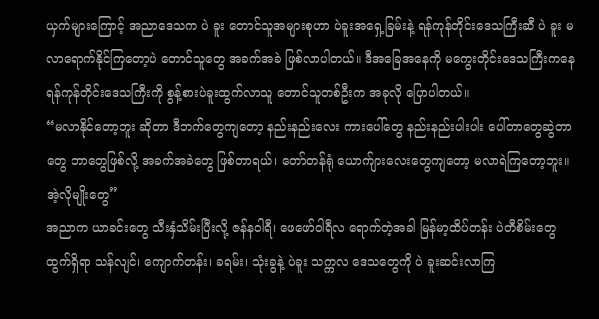ယှက်များကြောင့် အညာဒေသက ပဲ ခူး တောင်သူအများစုဟာ ပဲခူးအရှေ့ခြမ်းနဲ့ ရန်ကုန်တိုင်းဒေသကြီးဆီ ပဲ ခူး မလာရောက်နိုင်ကြတော့ပဲ တောင်သူတွေ အခက်အခဲ ဖြစ်လာပါတယ်။ ဒီအခြေအနေကို မကွေးတိုင်းဒေသကြီးကနေ ရန်ကုန်တိုင်းဒေသကြီးကို စွန့်စားပဲခူးထွက်လာသူ တောင်သူတစ်ဦးက အခုလို ပြောပါတယ်။
“မလာနိုင်တော့ဘူး ဆိုတာ ဒီဘက်တွေကျတော့ နည်းနည်းလေး ကားပေါ်တွေ နည်းနည်းပါးပါး ပေါ်တာတွေဆွဲတာတွေ ဘာတွေဖြစ်လို့ အခက်အခဲတွေ ဖြစ်တာရယ်၊ တော်တန်ရုံ ယောက်ျားလေးတွေကျတော့ မလာရဲကြတော့ဘူး။ အဲ့လိုမျိုးတွေ”
အညာက ယာခင်းတွေ သီးနှံသိမ်းပြီးလို့ ဇန်နဝါရီ၊ ဖေဖော်ဝါရီလ ရောက်တဲ့အခါ မြန်မာ့ထိပ်တန်း ပဲတီစိမ်းတွေ ထွက်ရှိရာ သန်လျင်၊ ကျောက်တန်း၊ ခရမ်း၊ သုံးခွနဲ့ ပဲခူး သက္ကလ ဒေသတွေကို ပဲ ခူးဆင်းလာကြ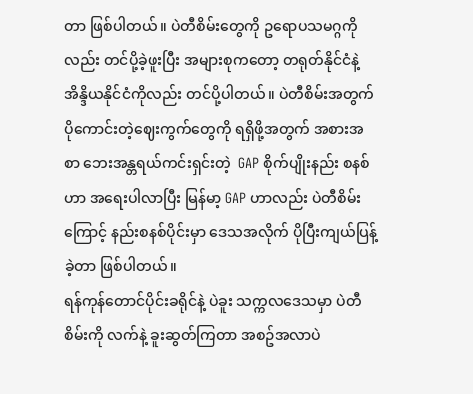တာ ဖြစ်ပါတယ်။ ပဲတီစိမ်းတွေကို ဥရောပသမဂ္ဂကိုလည်း တင်ပို့ခဲ့ဖူးပြီး အများစုကတော့ တရုတ်နိုင်ငံနဲ့ အိန္ဒိယနိုင်ငံကိုလည်း တင်ပို့ပါတယ်။ ပဲတီစိမ်းအတွက် ပိုကောင်းတဲ့ဈေးကွက်တွေကို ရရှိဖို့အတွက် အစားအစာ ဘေးအန္တရယ်ကင်းရှင်းတဲ့  GAP စိုက်ပျိုးနည်း စနစ်ဟာ အရေးပါလာပြီး မြန်မာ့ GAP ဟာလည်း ပဲတီစိမ်းကြောင့် နည်းစနစ်ပိုင်းမှာ ဒေသအလိုက် ပိုပြီးကျယ်ပြန့်ခဲ့တာ ဖြစ်ပါတယ်။
ရန်ကုန်တောင်ပိုင်းခရိုင်နဲ့ ပဲခူး သက္ကလဒေသမှာ ပဲတီစိမ်းကို လက်နဲ့ ခူးဆွတ်ကြတာ အစဥ်အလာပဲ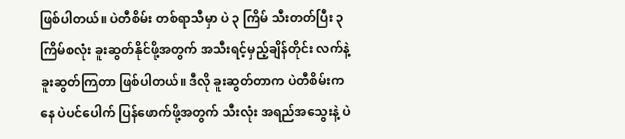ဖြစ်ပါတယ်။ ပဲတီစိမ်း တစ်ရာသီမှာ ပဲ ၃ ကြိမ် သီးတတ်ပြီး ၃ ကြိမ်စလုံး ခူးဆွတ်နိုင်ဖို့အတွက် အသီးရင့်မှည့်ချိန်တိုင်း လက်နဲ့ ခူးဆွတ်ကြတာ ဖြစ်ပါတယ်။ ဒီလို ခူးဆွတ်တာက ပဲတီစိမ်းကနေ ပဲပင်ပေါက် ပြန်ဖောက်ဖို့အတွက် သီးလုံး အရည်အသွေးနဲ့ ပဲ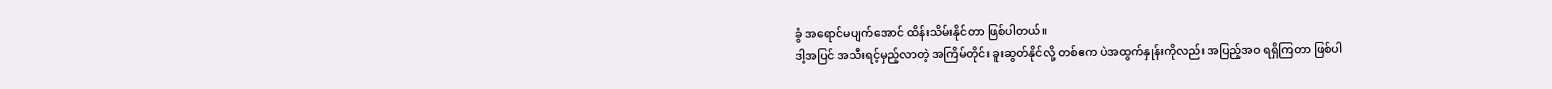ခွံ အရောင်မပျက်အောင် ထိန်းသိမ်းနိုင်တာ ဖြစ်ပါတယ်။
ဒါ့အပြင် အသီးရင့်မှည့်လာတဲ့ အကြိမ်တိုင်း ခူးဆွတ်နိုင်လို့ တစ်ဧက ပဲအထွက်နှုန်းကိုလည်း အပြည့်အဝ ရရှိကြတာ ဖြစ်ပါ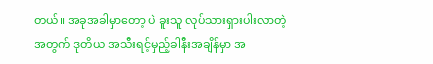တယ်။ အခုအခါမှာတော့ ပဲ ခူးသူ လုပ်သားရှားပါးလာတဲ့အတွက် ဒုတိယ အသီးရင့်မှည့်ခါနီးအချိန်မှာ အ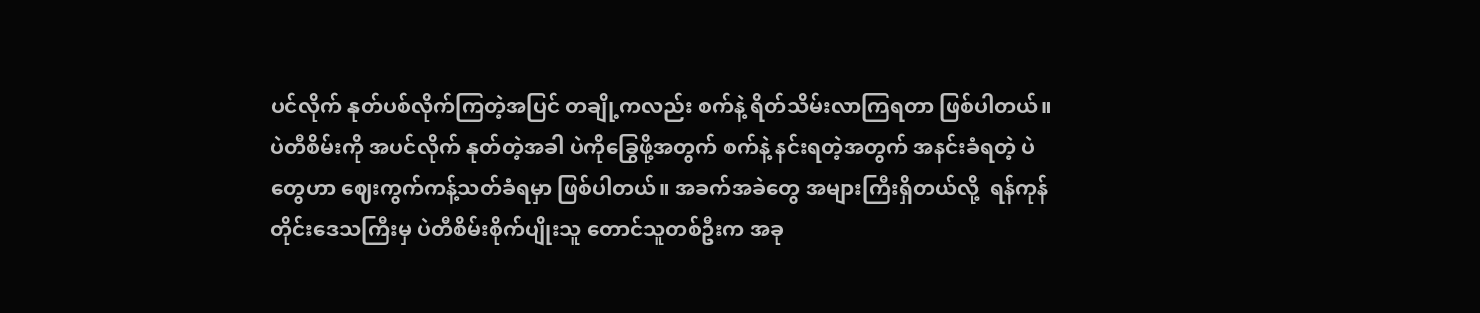ပင်လိုက် နုတ်ပစ်လိုက်ကြတဲ့အပြင် တချို့ကလည်း စက်နဲ့ ရိတ်သိမ်းလာကြရတာ ဖြစ်ပါတယ်။ ပဲတီစိမ်းကို အပင်လိုက် နုတ်တဲ့အခါ ပဲကိုခြွေဖို့အတွက် စက်နဲ့ နင်းရတဲ့အတွက် အနင်းခံရတဲ့ ပဲတွေဟာ ဈေးကွက်ကန့်သတ်ခံရမှာ ဖြစ်ပါတယ်။ အခက်အခဲတွေ အများကြီးရှိတယ်လို့  ရန်ကုန်တိုင်းဒေသကြီးမှ ပဲတီစိမ်းစိုက်ပျိုးသူ တောင်သူတစ်ဦးက အခု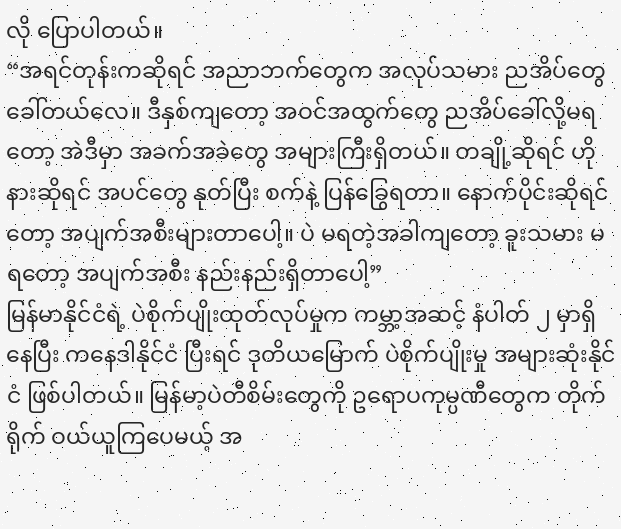လို ပြောပါတယ်။
“အရင်တုန်းကဆိုရင် အညာဘက်တွေက အလုပ်သမား ညအိပ်တွေ ခေါ်တယ်လေ။ ဒီနှစ်ကျတော့ အဝင်အထွက်တွေ ညအိပ်ခေါ်လို့မရတော့ အဲဒီမှာ အခက်အခဲတွေ အများကြီးရှိတယ်။ တချို့ဆိုရင် ဟိုနားဆိုရင် အပင်တွေ နုတ်ပြီး စက်နဲ့ ပြန်ခြွေရတာ။ နောက်ပိုင်းဆိုရင်တော့ အပျက်အစီးများတာပေါ့။ ပဲ မရတဲ့အခါကျတော့ ခူးသမား မရတော့ အပျက်အစီး နည်းနည်းရှိတာပေါ့”
မြန်မာနိုင်ငံရဲ့ ပဲစိုက်ပျိုးထုတ်လုပ်မှုက ကမ္ဘာ့အဆင့် နံပါတ် ၂ မှာရှိနေပြီး ကနေဒါနိုင်ငံ ပြီးရင် ဒုတိယမြောက် ပဲစိုက်ပျိုးမှု အများဆုံးနိုင်ငံ ဖြစ်ပါတယ်။ မြန်မာ့ပဲတီစိမ်းတွေကို ဥရောပကုမ္ပဏီတွေက တိုက်ရိုက် ဝယ်ယူကြပေမယ့် အ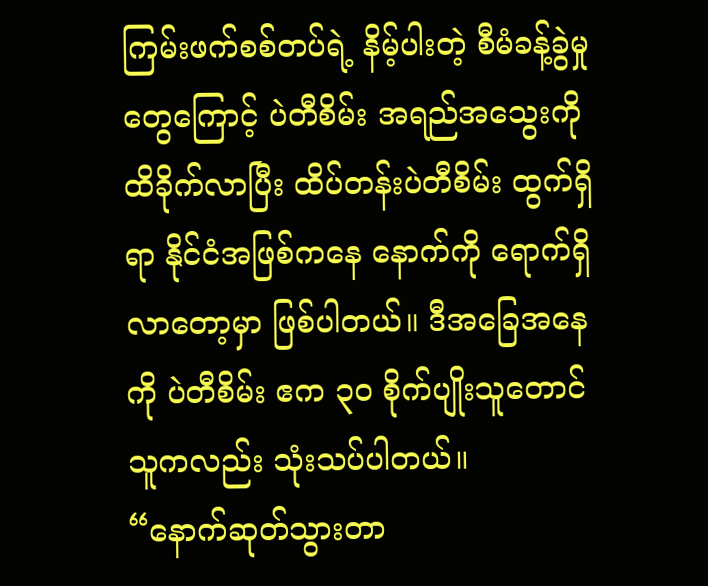ကြမ်းဖက်စစ်တပ်ရဲ့ နိမ့်ပါးတဲ့ စီမံခန့်ခွဲမှုတွေကြောင့် ပဲတီစိမ်း အရည်အသွေးကို ထိခိုက်လာပြီး ထိပ်တန်းပဲတီစိမ်း ထွက်ရှိရာ နိုင်ငံအဖြစ်ကနေ နောက်ကို ရောက်ရှိလာတော့မှာ ဖြစ်ပါတယ်။ ဒီအခြေအနေကို ပဲတီစိမ်း ဧက ၃၀ စိုက်ပျိုးသူတောင်သူကလည်း သုံးသပ်ပါတယ်။
“နောက်ဆုတ်သွားတာ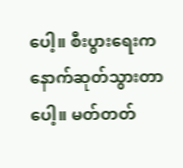ပေါ့။ စီးပွားရေးက နောက်ဆုတ်သွားတာပေါ့။ မတ်တတ်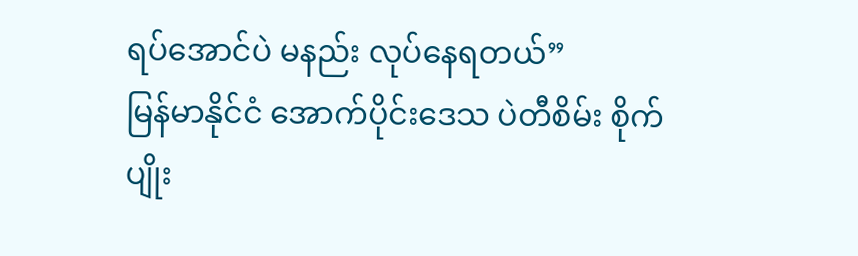ရပ်အောင်ပဲ မနည်း လုပ်နေရတယ်”
မြန်မာနိုင်ငံ အောက်ပိုင်းဒေသ ပဲတီစိမ်း စိုက်ပျိုး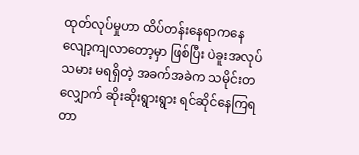ထုတ်လုပ်မှုဟာ ထိပ်တန်းနေရာကနေ လျော့ကျလာတော့မှာ ဖြစ်ပြီး ပဲခူးအလုပ်သမား မရရှိတဲ့ အခက်အခဲက သမိုင်းတလျှောက် ဆိုးဆိုးရွားရွား ရင်ဆိုင်နေကြရတာ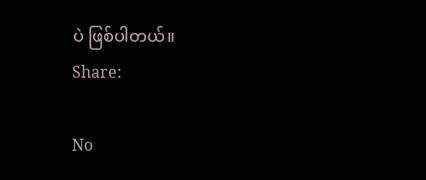ပဲ ဖြစ်ပါတယ်။
Share:

No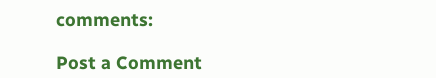comments:

Post a Comment